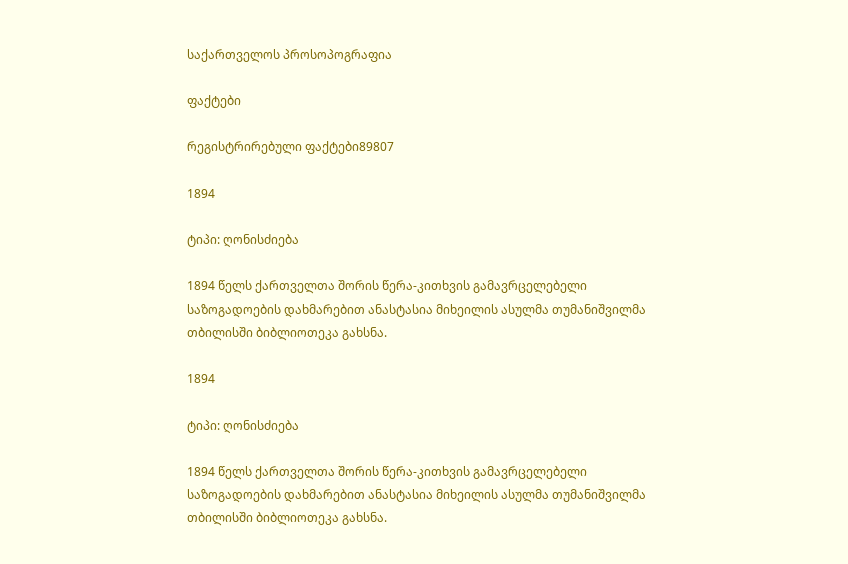საქართველოს პროსოპოგრაფია

ფაქტები

რეგისტრირებული ფაქტები89807

1894

ტიპი: ღონისძიება

1894 წელს ქართველთა შორის წერა-კითხვის გამავრცელებელი საზოგადოების დახმარებით ანასტასია მიხეილის ასულმა თუმანიშვილმა თბილისში ბიბლიოთეკა გახსნა.

1894

ტიპი: ღონისძიება

1894 წელს ქართველთა შორის წერა-კითხვის გამავრცელებელი საზოგადოების დახმარებით ანასტასია მიხეილის ასულმა თუმანიშვილმა თბილისში ბიბლიოთეკა გახსნა.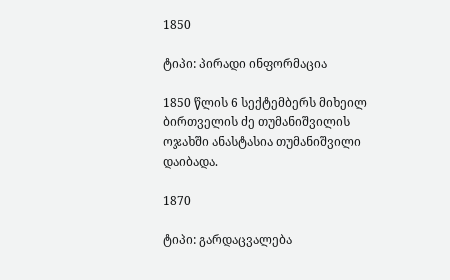1850

ტიპი: პირადი ინფორმაცია

1850 წლის 6 სექტემბერს მიხეილ ბირთველის ძე თუმანიშვილის ოჯახში ანასტასია თუმანიშვილი დაიბადა.

1870

ტიპი: გარდაცვალება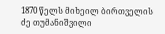1870 წელს მიხეილ ბირთველის ძე თუმანიშვილი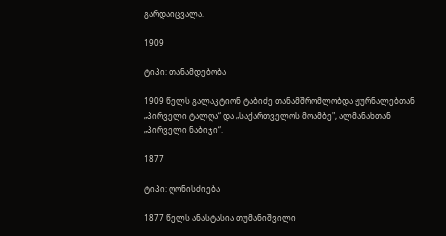გარდაიცვალა.

1909

ტიპი: თანამდებობა

1909 წელს გალაკტიონ ტაბიძე თანამშრომლობდა ჟურნალებთან „პირველი ტალღა“ და „საქართველოს მოამბე", ალმანახთან „პირველი ნაბიჯი“.

1877

ტიპი: ღონისძიება

1877 წელს ანასტასია თუმანიშვილი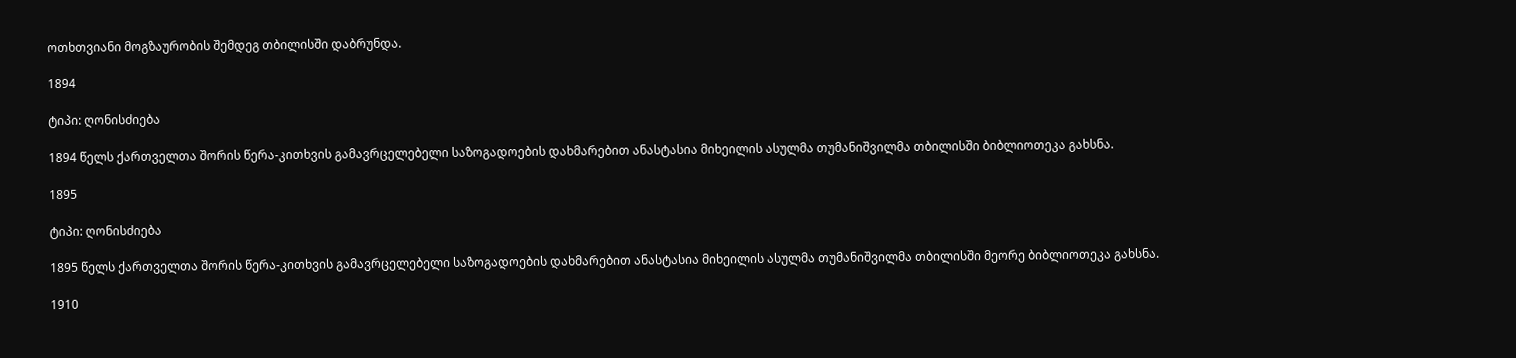ოთხთვიანი მოგზაურობის შემდეგ თბილისში დაბრუნდა.

1894

ტიპი: ღონისძიება

1894 წელს ქართველთა შორის წერა-კითხვის გამავრცელებელი საზოგადოების დახმარებით ანასტასია მიხეილის ასულმა თუმანიშვილმა თბილისში ბიბლიოთეკა გახსნა.

1895

ტიპი: ღონისძიება

1895 წელს ქართველთა შორის წერა-კითხვის გამავრცელებელი საზოგადოების დახმარებით ანასტასია მიხეილის ასულმა თუმანიშვილმა თბილისში მეორე ბიბლიოთეკა გახსნა.

1910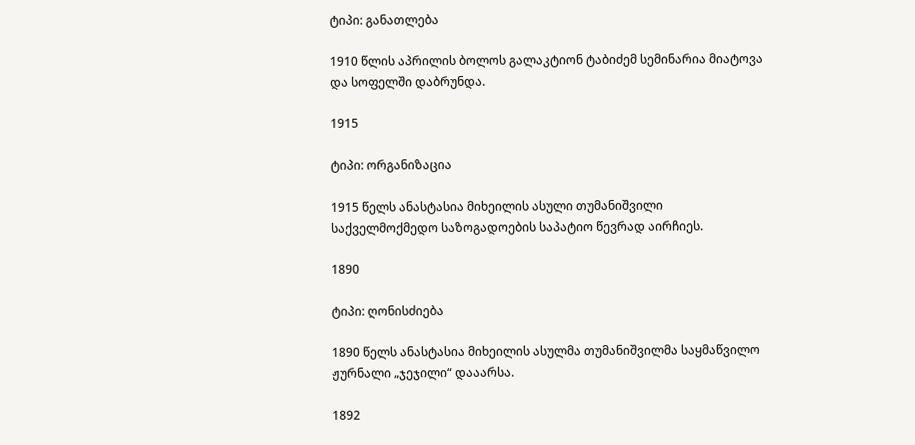ტიპი: განათლება

1910 წლის აპრილის ბოლოს გალაკტიონ ტაბიძემ სემინარია მიატოვა და სოფელში დაბრუნდა.

1915

ტიპი: ორგანიზაცია

1915 წელს ანასტასია მიხეილის ასული თუმანიშვილი საქველმოქმედო საზოგადოების საპატიო წევრად აირჩიეს.

1890

ტიპი: ღონისძიება

1890 წელს ანასტასია მიხეილის ასულმა თუმანიშვილმა საყმაწვილო ჟურნალი „ჯეჯილი“ დააარსა.

1892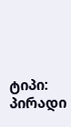ტიპი: პირადი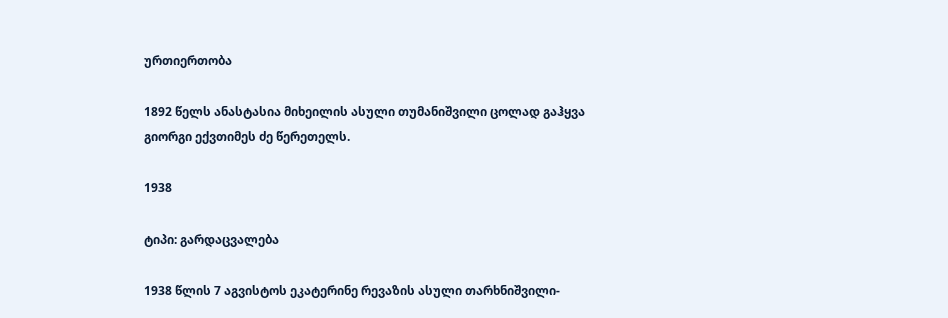ურთიერთობა

1892 წელს ანასტასია მიხეილის ასული თუმანიშვილი ცოლად გაჰყვა გიორგი ექვთიმეს ძე წერეთელს.

1938

ტიპი: გარდაცვალება

1938 წლის 7 აგვისტოს ეკატერინე რევაზის ასული თარხნიშვილი-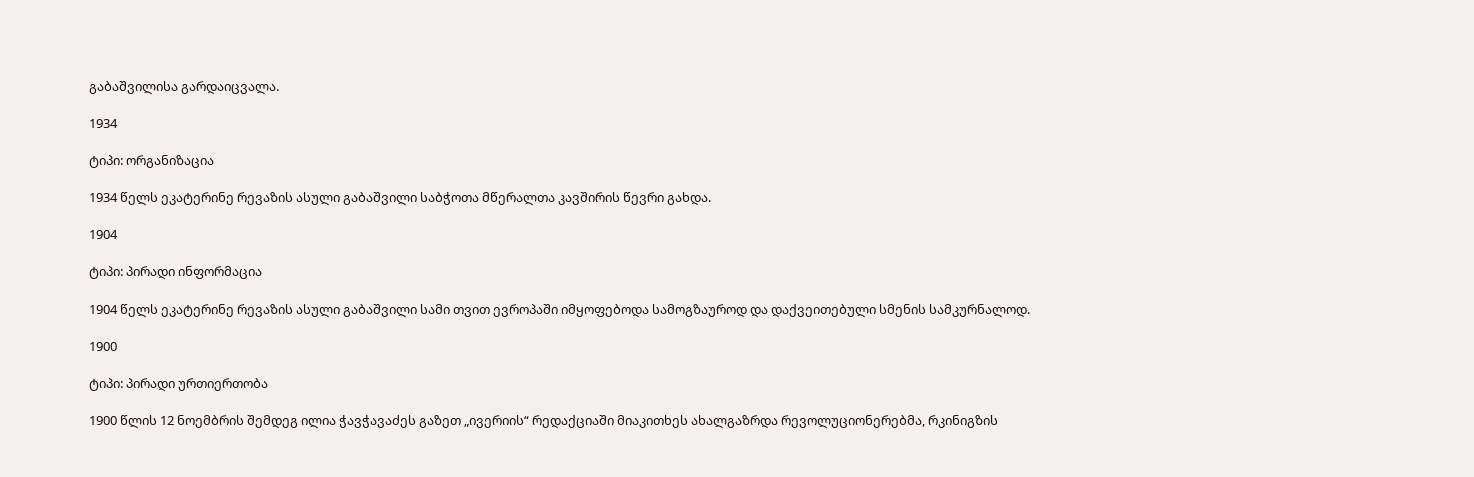გაბაშვილისა გარდაიცვალა.

1934

ტიპი: ორგანიზაცია

1934 წელს ეკატერინე რევაზის ასული გაბაშვილი საბჭოთა მწერალთა კავშირის წევრი გახდა.

1904

ტიპი: პირადი ინფორმაცია

1904 წელს ეკატერინე რევაზის ასული გაბაშვილი სამი თვით ევროპაში იმყოფებოდა სამოგზაუროდ და დაქვეითებული სმენის სამკურნალოდ.

1900

ტიპი: პირადი ურთიერთობა

1900 წლის 12 ნოემბრის შემდეგ ილია ჭავჭავაძეს გაზეთ „ივერიის“ რედაქციაში მიაკითხეს ახალგაზრდა რევოლუციონერებმა, რკინიგზის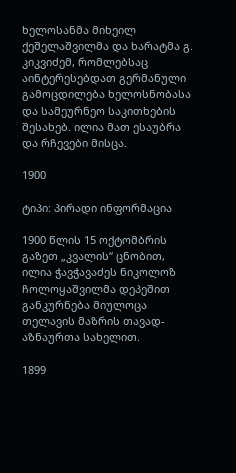ხელოსანმა მიხეილ ქეშელაშვილმა და ხარატმა გ. კიკვიძემ, რომლებსაც აინტერესებდათ გერმანული გამოცდილება ხელოსნობასა და სამეურნეო საკითხების შესახებ. ილია მათ ესაუბრა და რჩევები მისცა.

1900

ტიპი: პირადი ინფორმაცია

1900 წლის 15 ოქტომბრის გაზეთ „კვალის“ ცნობით, ილია ჭავჭავაძეს ნიკოლოზ ჩოლოყაშვილმა დეპეშით განკურნება მიულოცა თელავის მაზრის თავად-აზნაურთა სახელით.

1899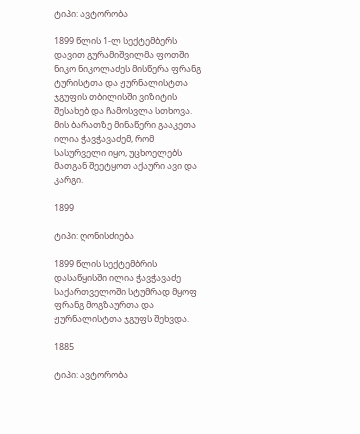ტიპი: ავტორობა

1899 წლის 1-ლ სექტემბერს დავით გურამიშვილმა ფოთში ნიკო ნიკოლაძეს მისწერა ფრანგ ტურისტთა და ჟურნალისტთა ჯგუფის თბილისში ვიზიტის შესახებ და ჩამოსვლა სთხოვა. მის ბარათზე მინაწერი გააკეთა ილია ჭავჭავაძემ, რომ სასურველი იყო, უცხოელებს მათგან შეეტყოთ აქაური ავი და კარგი.

1899

ტიპი: ღონისძიება

1899 წლის სექტემბრის დასაწყისში ილია ჭავჭავაძე საქართველოში სტუმრად მყოფ ფრანგ მოგზაურთა და ჟურნალისტთა ჯგუფს შეხვდა.

1885

ტიპი: ავტორობა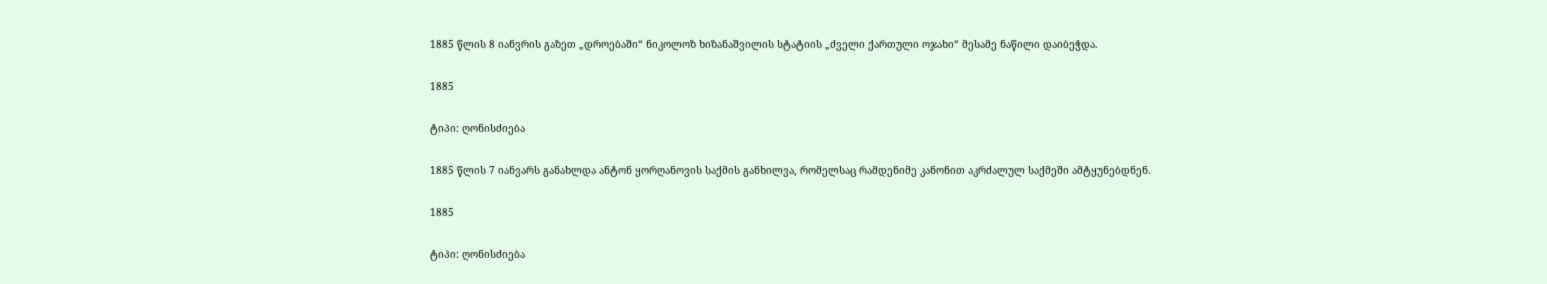1885 წლის 8 იანვრის გაზეთ „დროებაში“ ნიკოლოზ ხიზანაშვილის სტატიის „ძველი ქართული ოჯახი“ მესამე ნაწილი დაიბეჭდა.

1885

ტიპი: ღონისძიება

1885 წლის 7 იანვარს განახლდა ანტონ ყორღანოვის საქმის განხილვა, რომელსაც რამდენიმე კანონით აკრძალულ საქმეში ამტყუნებდნენ.

1885

ტიპი: ღონისძიება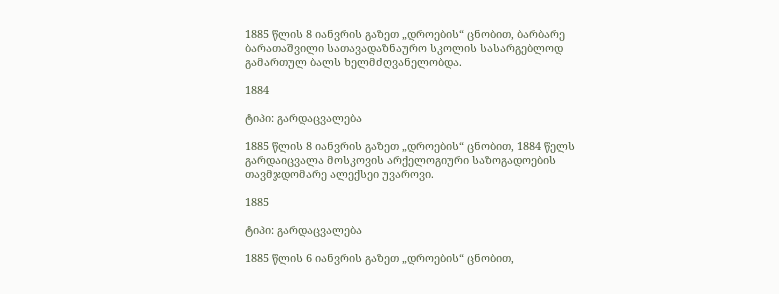1885 წლის 8 იანვრის გაზეთ „დროების“ ცნობით, ბარბარე ბარათაშვილი სათავადაზნაურო სკოლის სასარგებლოდ გამართულ ბალს ხელმძღვანელობდა.

1884

ტიპი: გარდაცვალება

1885 წლის 8 იანვრის გაზეთ „დროების“ ცნობით, 1884 წელს გარდაიცვალა მოსკოვის არქელოგიური საზოგადოების თავმჯდომარე ალექსეი უვაროვი.

1885

ტიპი: გარდაცვალება

1885 წლის 6 იანვრის გაზეთ „დროების“ ცნობით,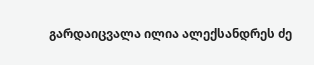გარდაიცვალა ილია ალექსანდრეს ძე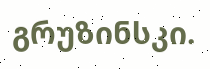გრუზინსკი.